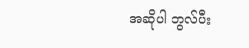အဆိုပါ ဘွလ်ပီး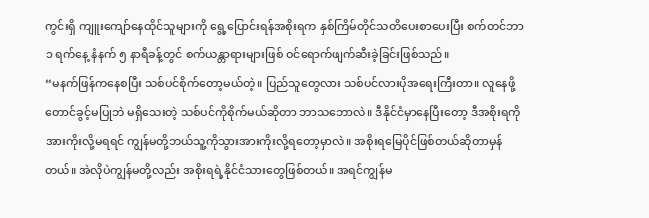ကွင်းရှိ ကျူးကျော်နေထိုင်သူများကို ရွေ့ပြောင်းရန်အစိုးရက နှစ်ကြိမ်တိုင်သတိပေးစာပေးပြီး စက်တင်ဘာ ၁ ရက်နေ့ နံနက် ၅ နာရီခန့်တွင် စက်ယန္တာရားများဖြစ် ဝင်ရောက်ဖျက်ဆီးခဲ့ခြင်းဖြစ်သည်။
“မနက်ဖြန်ကနေစပြီး သစ်ပင်စိုက်တော့မယ်တဲ့။ ပြည်သူတွေလား သစ်ပင်လားပိုအရေးကြီးတာ။ လူနေဖို့တောင်ခွင့်မပြုဘဲ မရှိသေးတဲ့ သစ်ပင်ကိုစိုက်မယ်ဆိုတာ ဘာသဘောလဲ။ ဒီနိုင်ငံမှာနေပြီးတော့ ဒီအစိုးရကိုအားကိုးလို့မရရင် ကျွန်မတို့ဘယ်သူ့ကိုသွားအားကိုးလို့ရတော့မှာလဲ။ အစိုးရမြေပိုင်ဖြစ်တယ်ဆိုတာမှန်တယ်။ အဲလိုပဲကျွန်မတို့လည်း အစိုးရရဲ့နိုင်ငံသားတွေဖြစ်တယ်။ အရင်ကျွန်မ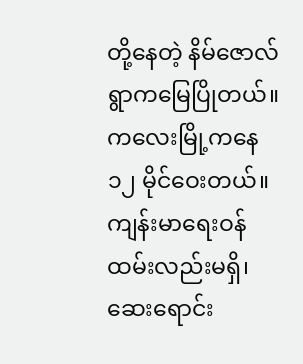တို့နေတဲ့ နိမ်ဇောလ်ရွာကမြေပြိုတယ်။ ကလေးမြို့ကနေ ၁၂ မိုင်ဝေးတယ်။ ကျန်းမာရေးဝန်ထမ်းလည်းမရှိ၊ ဆေးရောင်း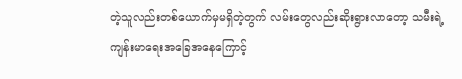တဲ့သူလည်းတစ်ယောက်မှမရှိတဲ့တွက် လမ်းတွေလည်းဆိုးရွားလာတော့ သမီးရဲ့ကျန်းမာရေးအခြေအနေကြောင့်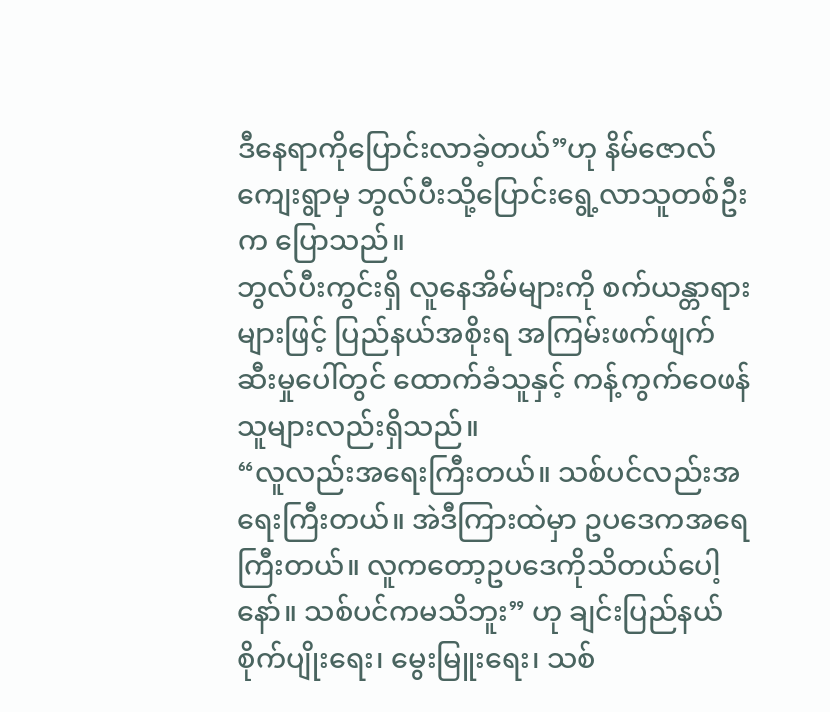ဒီနေရာကိုပြောင်းလာခဲ့တယ်”ဟု နိမ်ဇောလ်ကျေးရွာမှ ဘွလ်ပီးသို့ပြောင်းရွေ့လာသူတစ်ဦးက ပြောသည်။
ဘွလ်ပီးကွင်းရှိ လူနေအိမ်များကို စက်ယန္တာရားများဖြင့် ပြည်နယ်အစိုးရ အကြမ်းဖက်ဖျက်ဆီးမှုပေါ်တွင် ထောက်ခံသူနှင့် ကန့်ကွက်ဝေဖန်သူများလည်းရှိသည်။
“လူလည်းအရေးကြီးတယ်။ သစ်ပင်လည်းအရေးကြီးတယ်။ အဲဒီကြားထဲမှာ ဥပဒေကအရေကြီးတယ်။ လူကတော့ဥပဒေကိုသိတယ်ပေါ့နော်။ သစ်ပင်ကမသိဘူး” ဟု ချင်းပြည်နယ် စိုက်ပျိုးရေး၊ မွေးမြူးရေး၊ သစ်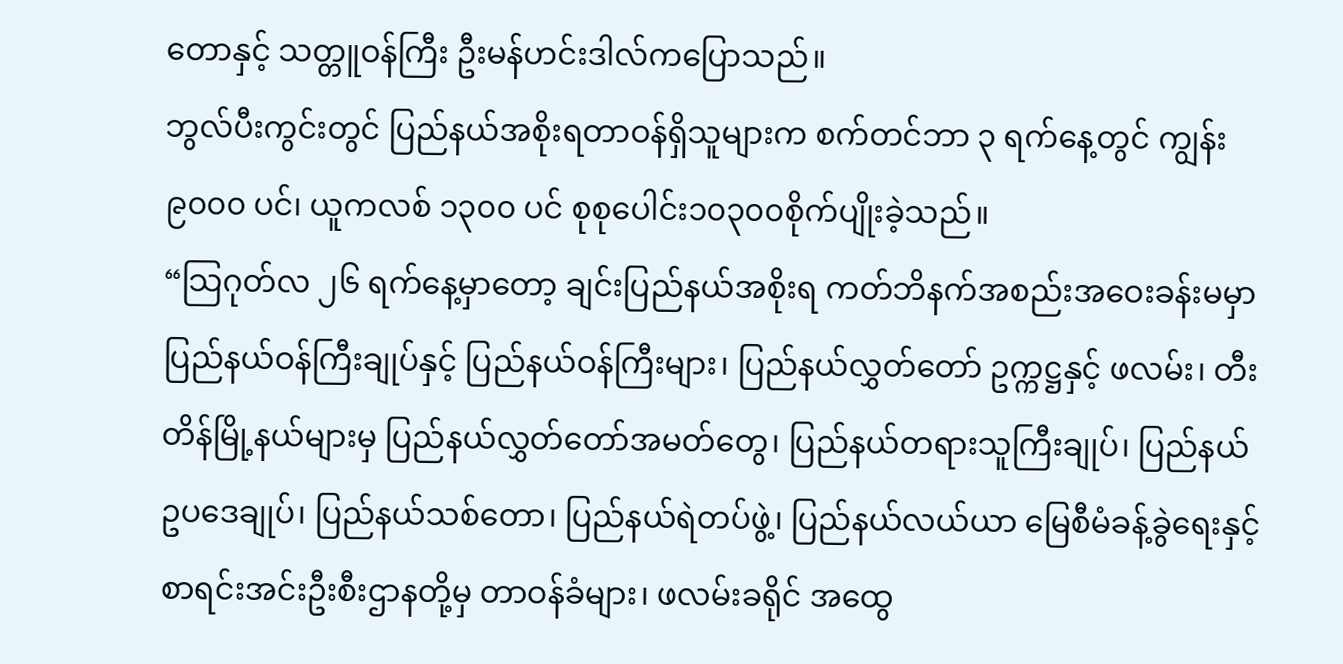တောနှင့် သတ္တူဝန်ကြီး ဦးမန်ဟင်းဒါလ်ကပြောသည်။
ဘွလ်ပီးကွင်းတွင် ပြည်နယ်အစိုးရတာဝန်ရှိသူများက စက်တင်ဘာ ၃ ရက်နေ့တွင် ကျွန်း ၉၀၀၀ ပင်၊ ယူကလစ် ၁၃၀၀ ပင် စုစုပေါင်း၁၀၃၀၀စိုက်ပျိုးခဲ့သည်။
“သြဂုတ်လ ၂၆ ရက်နေ့မှာတော့ ချင်းပြည်နယ်အစိုးရ ကတ်ဘိနက်အစည်းအဝေးခန်းမမှာ ပြည်နယ်ဝန်ကြီးချုပ်နှင့် ပြည်နယ်ဝန်ကြီးများ၊ ပြည်နယ်လွှတ်တော် ဥက္ကဋ္ဌနှင့် ဖလမ်း၊ တီးတိန်မြို့နယ်များမှ ပြည်နယ်လွှတ်တော်အမတ်တွေ၊ ပြည်နယ်တရားသူကြီးချုပ်၊ ပြည်နယ်ဥပဒေချုပ်၊ ပြည်နယ်သစ်တော၊ ပြည်နယ်ရဲတပ်ဖွဲ့၊ ပြည်နယ်လယ်ယာ မြေစီမံခန့်ခွဲရေးနှင့်စာရင်းအင်းဦးစီးဌာနတို့မှ တာဝန်ခံများ၊ ဖလမ်းခရိုင် အထွေ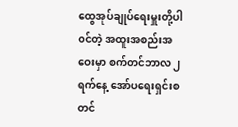ထွေအုပ်ချုပ်ရေးမှူးတို့ပါ၀င်တဲ့ အထူးအစည်းအဝေးမှာ စက်တင်ဘာလ ၂ ရက်နေ့ အော်ပရေးရှင်းစတင်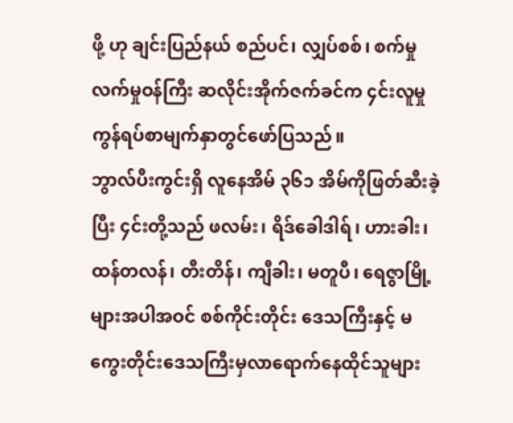ဖို့ ဟု ချင်းပြည်နယ် စည်ပင်၊ လျှပ်စစ်၊ စက်မှုလက်မှုဝန်ကြီး ဆလိုင်းအိုက်ဇက်ခင်က ၄င်းလူမှုကွန်ရပ်စာမျက်နှာတွင်ဖော်ပြသည်။
ဘွာလ်ပီးကွင်းရှိ လူနေအိမ် ၃၆၁ အိမ်ကိုဖြတ်ဆီးခဲ့ပြီး ၄င်းတို့သည် ဖလမ်း၊ ရိဒ်ခေါဒါရ်၊ ဟားခါး၊ ထန်တလန်၊ တီးတိန်၊ ကျီခါး၊ မတူပီ၊ ရေဇွာမြို့များအပါအဝင် စစ်ကိုင်းတိုင်း ဒေသကြီးနှင့် မကွေးတိုင်းဒေသကြီးမှလာရောက်နေထိုင်သူများ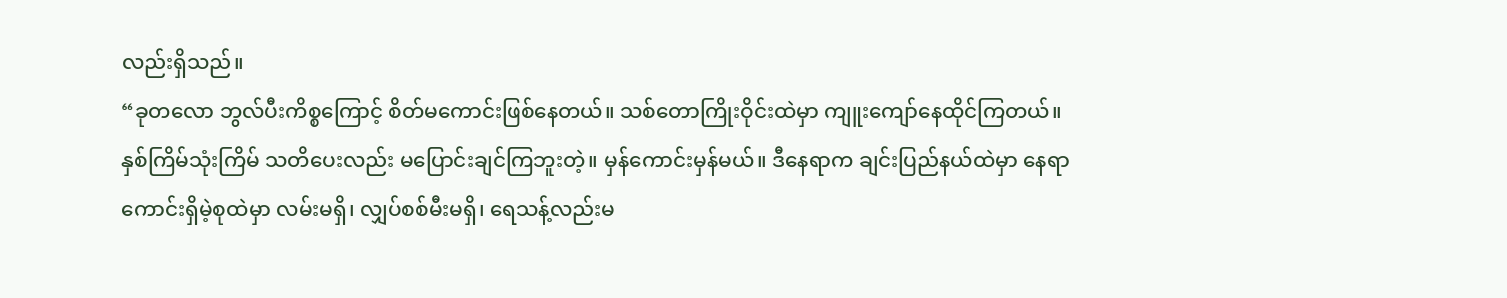လည်းရှိသည်။
“ခုတလော ဘွလ်ပီးကိစ္စကြောင့် စိတ်မကောင်းဖြစ်နေတယ်။ သစ်တောကြိုးဝိုင်းထဲမှာ ကျူးကျော်နေထိုင်ကြတယ်။ နှစ်ကြိမ်သုံးကြိမ် သတိပေးလည်း မပြောင်းချင်ကြဘူးတဲ့။ မှန်ကောင်းမှန်မယ်။ ဒီနေရာက ချင်းပြည်နယ်ထဲမှာ နေရာကောင်းရှိမဲ့စုထဲမှာ လမ်းမရှိ၊ လျှပ်စစ်မီးမရှိ၊ ရေသန့်လည်းမ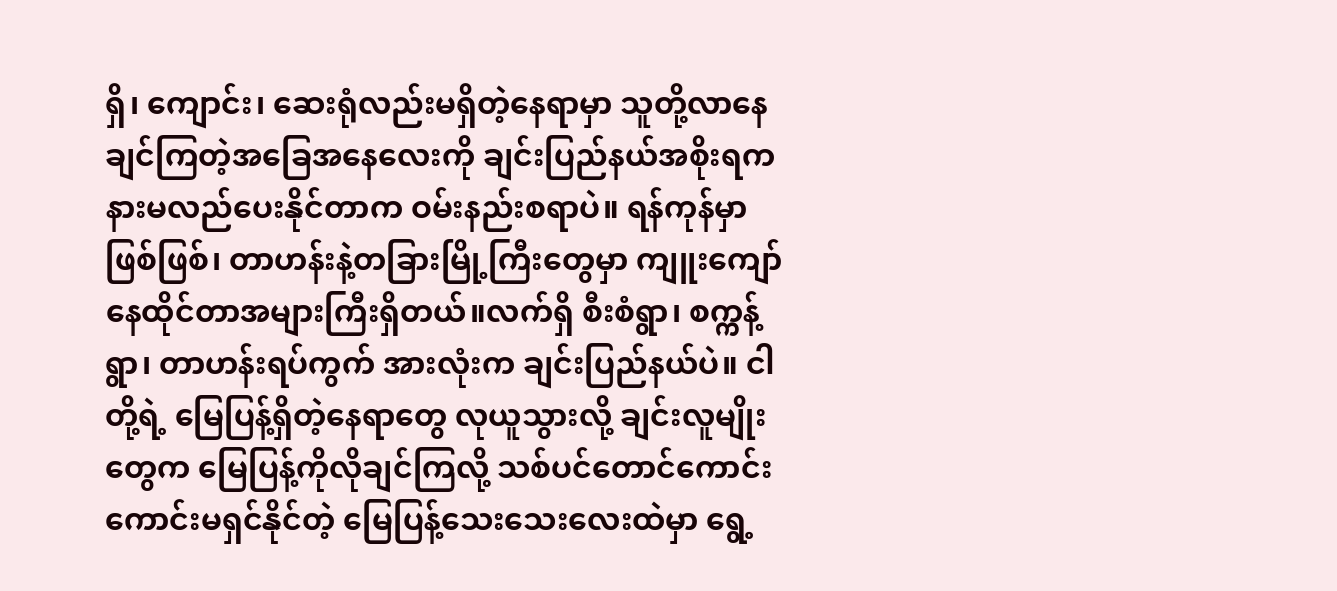ရှိ၊ ကျောင်း၊ ဆေးရုံလည်းမရှိတဲ့နေရာမှာ သူတို့လာနေချင်ကြတဲ့အခြေအနေလေးကို ချင်းပြည်နယ်အစိုးရက နားမလည်ပေးနိုင်တာက ဝမ်းနည်းစရာပဲ။ ရန်ကုန်မှာဖြစ်ဖြစ်၊ တာဟန်းနဲ့တခြားမြို့ကြီးတွေမှာ ကျူးကျော်နေထိုင်တာအများကြီးရှိတယ်။လက်ရှိ စီးစံရွာ၊ စက္ကန့်ရွာ၊ တာဟန်းရပ်ကွက် အားလုံးက ချင်းပြည်နယ်ပဲ။ ငါတို့ရဲ့ မြေပြန့်ရှိတဲ့နေရာတွေ လုယူသွားလို့ ချင်းလူမျိုးတွေက မြေပြန့်ကိုလိုချင်ကြလို့ သစ်ပင်တောင်ကောင်းကောင်းမရှင်နိုင်တဲ့ မြေပြန့်သေးသေးလေးထဲမှာ ရွေ့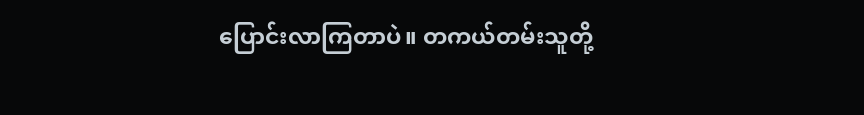ပြောင်းလာကြတာပဲ။ တကယ်တမ်းသူတို့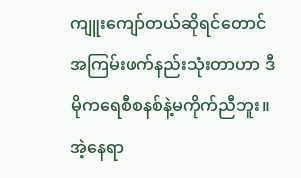ကျူးကျော်တယ်ဆိုရင်တောင် အကြမ်းဖက်နည်းသုံးတာဟာ ဒီမိုကရေစီစနစ်နဲ့မကိုက်ညီဘူး။ အဲ့နေရာ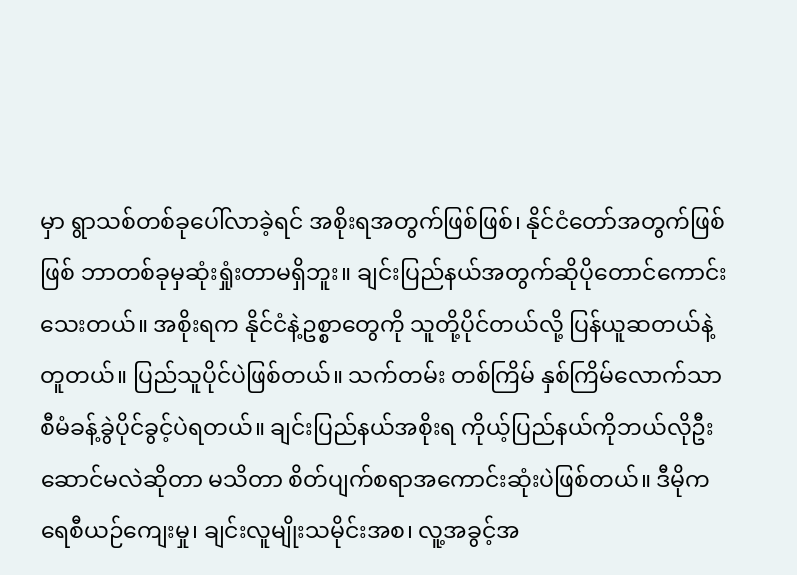မှာ ရွာသစ်တစ်ခုပေါ်လာခဲ့ရင် အစိုးရအတွက်ဖြစ်ဖြစ်၊ နိုင်ငံတော်အတွက်ဖြစ်ဖြစ် ဘာတစ်ခုမှဆုံးရှုံးတာမရှိဘူး။ ချင်းပြည်နယ်အတွက်ဆိုပိုတောင်ကောင်းသေးတယ်။ အစိုးရက နိုင်ငံနဲ့ဥစ္စာတွေကို သူတို့ပိုင်တယ်လို့ ပြန်ယူဆတယ်နဲ့တူတယ်။ ပြည်သူပိုင်ပဲဖြစ်တယ်။ သက်တမ်း တစ်ကြိမ် နှစ်ကြိမ်လောက်သာ စီမံခန့်ခွဲပိုင်ခွင့်ပဲရတယ်။ ချင်းပြည်နယ်အစိုးရ ကိုယ့်ပြည်နယ်ကိုဘယ်လိုဦးဆောင်မလဲဆိုတာ မသိတာ စိတ်ပျက်စရာအကောင်းဆုံးပဲဖြစ်တယ်။ ဒီမိုကရေစီယဉ်ကျေးမှု၊ ချင်းလူမျိုးသမိုင်းအစ၊ လူ့အခွင့်အ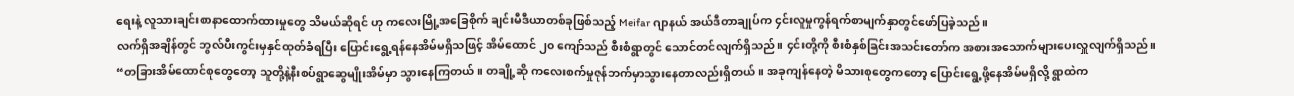ရေးနဲ့ လူသားချင်းစာနာထောက်ထားမှုတွေ သိမယ်ဆိုရင် ဟု ကလေးမြို့အခြေစိုက် ချင်းမီဒီယာတစ်ခုဖြစ်သည့် Meifar ဂျာနယ် အယ်ဒီတာချုပ်က ၄င်းလူမှုကွန်ရက်စာမျက်နှာတွင်ဖော်ပြခဲ့သည်။
လက်ရှိအချိန်တွင် ဘွလ်ပီးကွင်းမှနှင်ထုတ်ခံရပြီး ပြောင်းရွေ့ရန်နေအိမ်မရှိသဖြင့် အိမ်ထောင် ၂၀ ကျော်သည် စီးစံရွာတွင် သောင်တင်လျက်ရှိသည်။ ၄င်းတို့ကို စီးစံနှစ်ခြင်းအသင်းတော်က အစားအသောက်များပေးလှူလျက်ရှိသည်။
“တခြားအိမ်ထောင်စုတွေတော့ သူတို့နဲ့နီးစပ်ရွာဆွေမျိုးအိမ်မှာ သွားနေကြတယ်။ တချို့ဆို ကလေးစက်မှုဇုန်ဘက်မှာသွားနေတာလည်းရှိတယ်။ အခုကျန်နေတဲ့ မိသားစုတွေကတော့ ပြောင်းရွေ့ဖို့နေအိမ်မရှိလို့ ရွာထဲက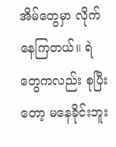အိမ်တွေမှာ လိုက်နေကြတယ်။ ရဲတွေကလည်း စုပြီးတော့ မနေခိုင်းဘူး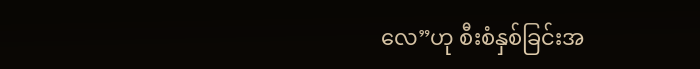လေ”ဟု စီးစံနှစ်ခြင်းအ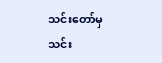သင်းတော်မှ သင်း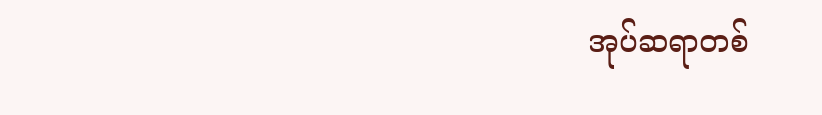အုပ်ဆရာတစ်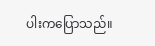ပါးကပြောသည်။